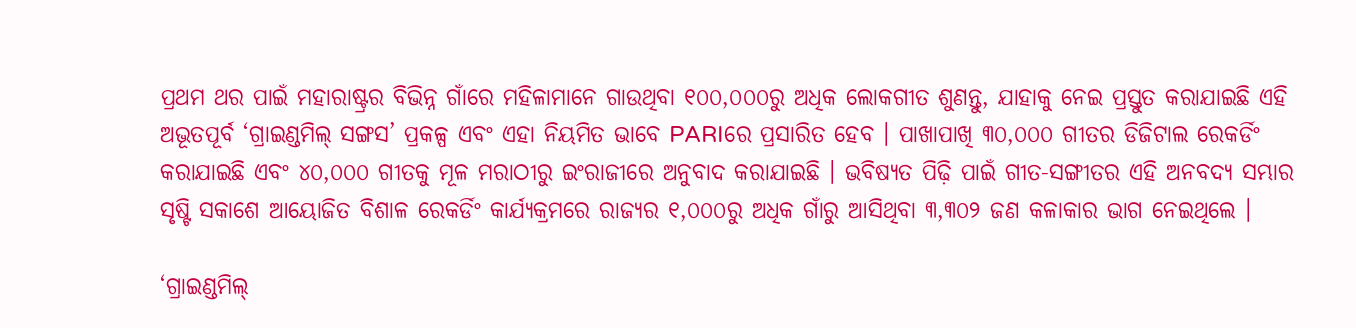ପ୍ରଥମ ଥର ପାଇଁ ମହାରାଷ୍ଟ୍ରର ବିଭିନ୍ନ ଗାଁରେ ମହିଳାମାନେ ଗାଉଥିବା ୧୦୦,୦୦୦ରୁ ଅଧିକ ଲୋକଗୀତ ଶୁଣନ୍ତୁ, ଯାହାକୁ ନେଇ ପ୍ରସ୍ତୁତ କରାଯାଇଛି ଏହି ଅଭୂତପୂର୍ବ ‘ଗ୍ରାଇଣ୍ଡମିଲ୍‌ ସଙ୍ଗସ’ ପ୍ରକଳ୍ପ ଏବଂ ଏହା ନିୟମିତ ଭାବେ PARIରେ ପ୍ରସାରିତ ହେବ । ପାଖାପାଖି ୩୦,୦୦୦ ଗୀତର ଡିଜିଟାଲ ରେକର୍ଡିଂ କରାଯାଇଛି ଏବଂ ୪୦,୦୦୦ ଗୀତକୁ ମୂଳ ମରାଠୀରୁ ଇଂରାଜୀରେ ଅନୁବାଦ କରାଯାଇଛି । ଭବିଷ୍ୟତ ପିଢ଼ି ପାଇଁ ଗୀତ-ସଙ୍ଗୀତର ଏହି ଅନବଦ୍ୟ ସମ୍ଭାର ସୃଷ୍ଟି ସକାଶେ ଆୟୋଜିତ ବିଶାଳ ରେକର୍ଡିଂ କାର୍ଯ୍ୟକ୍ରମରେ ରାଜ୍ୟର ୧,୦୦୦ରୁ ଅଧିକ ଗାଁରୁ ଆସିଥିବା ୩,୩୦୨ ଜଣ କଳାକାର ଭାଗ ନେଇଥିଲେ ।

‘ଗ୍ରାଇଣ୍ଡମିଲ୍‌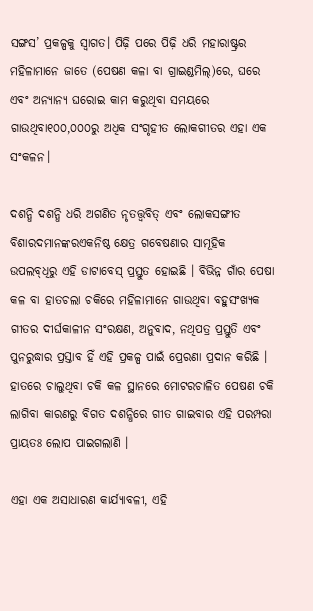ସଙ୍ଗସ’ ପ୍ରକଳ୍ପକୁ ସ୍ୱାଗତ। ପିଢ଼ି ପରେ ପିଢ଼ି ଧରି ମହାରାଷ୍ଟ୍ରର ମହିଳାମାନେ ଜାତେ (ପେଷଣ କଳା ବା ଗ୍ରାଇଣ୍ଡମିଲ୍‌)ରେ, ଘରେ ଏବଂ ଅନ୍ୟାନ୍ୟ ଘରୋଇ କାମ କରୁଥିବା ସମୟରେ ଗାଉଥିବା୧୦୦,୦୦୦ରୁ ଅଧିକ ସଂଗୃହୀତ ଲୋକଗୀତର ଏହା ଏକ ସଂକଳନ।

ଦଶନ୍ଧି ଦଶନ୍ଧି ଧରି ଅଗଣିତ ନୃତତ୍ତ୍ୱବିତ୍‌ ଏବଂ ଲୋକସଙ୍ଗୀତ ବିଶାରଦମାନଙ୍କରଏକନିଷ୍ଠ କ୍ଷେତ୍ର ଗବେଷଣାର ସାମୂହିକ ଉପଲବ୍‌ଧିରୁ ଏହି ଡାଟାବେସ୍‌ ପ୍ରସ୍ତୁତ ହୋଇଛି । ବିଭିନ୍ନ ଗାଁର ପେଷା କଳ ବା ହାତଚଲା ଚକିରେ ମହିଳାମାନେ ଗାଉଥିବା ବହୁସଂଖ୍ୟକ ଗୀତର ଦୀର୍ଘକାଳୀନ ସଂରକ୍ଷଣ, ଅନୁବାଦ, ନଥିପତ୍ର ପ୍ରସ୍ତୁତି ଏବଂ ପୁନରୁଦ୍ଧାର ପ୍ରସ୍ତାବ ହିଁ ଏହି ପ୍ରକଳ୍ପ ପାଇଁ ପ୍ରେରଣା ପ୍ରଦାନ କରିଛି । ହାତରେ ଚାଲୁଥିବା ଚକି କଳ ସ୍ଥାନରେ ମୋଟରଚାଳିତ ପେଷଣ ଚକି ଲାଗିବା କାରଣରୁ ବିଗତ ଦଶନ୍ଧିରେ ଗୀତ ଗାଇବାର ଏହି ପରମ୍ପରା ପ୍ରାୟତଃ ଲୋପ ପାଇଗଲାଣି ।

ଏହା ଏକ ଅସାଧାରଣ କାର୍ଯ୍ୟାବଳୀ, ଏହି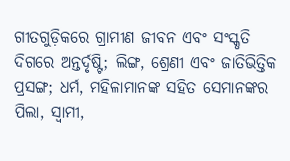ଗୀତଗୁଡ଼ିକରେ ଗ୍ରାମୀଣ ଜୀବନ ଏବଂ ସଂସ୍କୃତି ଦିଗରେ ଅନ୍ତର୍ଦୃଷ୍ଟି; ଲିଙ୍ଗ, ଶ୍ରେଣୀ ଏବଂ ଜାତିଭିତ୍ତିକ ପ୍ରସଙ୍ଗ; ଧର୍ମ, ମହିଳାମାନଙ୍କ ସହିତ ସେମାନଙ୍କର ପିଲା, ସ୍ୱାମୀ,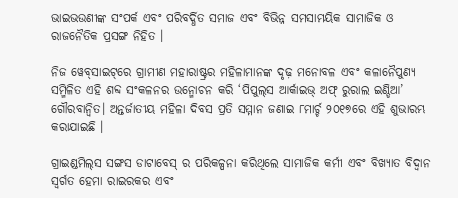ଭାଇଭଉଣୀଙ୍କ ସଂପର୍କ ଏବଂ ପରିବର୍ଦ୍ଧିତ ସମାଜ ଏବଂ ବିଭିନ୍ନ ସମସାମୟିକ ସାମାଜିକ ଓ ରାଜନୈତିକ ପ୍ରସଙ୍ଗ ନିହିତ ।

ନିଜ ୱେବ୍‌ସାଇଟ୍‌ରେ ଗ୍ରାମୀଣ ମହାରାଷ୍ଟ୍ରର ମହିଳାମାନଙ୍କ ଦୃଢ଼ ମନୋବଳ ଏବଂ କଳାନୈପୁଣ୍ୟ ସମ୍ମିଳିତ ଏହି ଶବ୍ଦ ସଂକଳନର ଉନ୍ମୋଚନ କରି ‘ପିପୁଲ୍‌ସ ଆର୍କାଇଭ୍‌ ଅଫ୍‌ ରୁରାଲ ଇଣ୍ଡିଆ’ ଗୌରବାନ୍ୱିତ। ଅନ୍ତର୍ଜାତୀୟ ମହିଳା ଦିବସ ପ୍ରତି ସମ୍ମାନ ଜଣାଇ ୮ମାର୍ଚ୍ଚ ୨୦୧୭ରେ ଏହି ଶୁଭାରମ୍ଭ କରାଯାଇଛି ।

ଗ୍ରାଇଣ୍ଡମିଲ୍‌ସ ସଙ୍ଗସ ଡାଟାବେସ୍‌ ର ପରିକଳ୍ପନା କରିଥିଲେ ସାମାଜିକ କର୍ମୀ ଏବଂ ବିଖ୍ୟାତ ବିଦ୍ୱାନ ସ୍ୱର୍ଗତ ହେମା ରାଇରକର ଏବଂ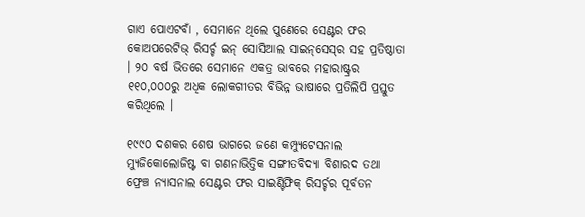ଗାଏ ପୋଏଟବାଁ , ସେମାନେ ଥିଲେ ପୁଣେରେ ସେଣ୍ଟର ଫର କୋଅପରେଟିଭ୍‌ ରିସର୍ଚ୍ଚ ଇନ୍‌ ସୋସିଆଲ ସାଇନ୍‌ସେସ୍‌ର ସହ ପ୍ରତିଷ୍ଠାତା । ୨୦ ବର୍ଷ ଭିତରେ ସେମାନେ ଏକତ୍ର ଭାବରେ ମହାରାଷ୍ଟ୍ରର ୧୧୦,୦୦୦ରୁ ଅଧିକ ଲୋକଗୀତର ବିଭିନ୍ନ ଭାଷାରେ ପ୍ରତିଲିପି ପ୍ରସ୍ତୁତ କରିଥିଲେ ।

୧୯୯୦ ଦଶକର ଶେଷ ଭାଗରେ ଜଣେ କମ୍ପ୍ୟୁଟେସନାଲ ମ୍ୟୁଜିକୋଲୋଜିଷ୍ଟ ବା ଗଣନାଭିତ୍ତିକ ସଙ୍ଗୀତବିଦ୍ୟା ବିଶାରଦ ତଥା ଫ୍ରେଞ୍ଚ ନ୍ୟାସନାଲ ସେଣ୍ଟର ଫର ସାଇଣ୍ଟିଫିକ୍‌ ରିସର୍ଚ୍ଚର ପୂର୍ବତନ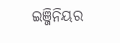ଇଞ୍ଜିନିୟର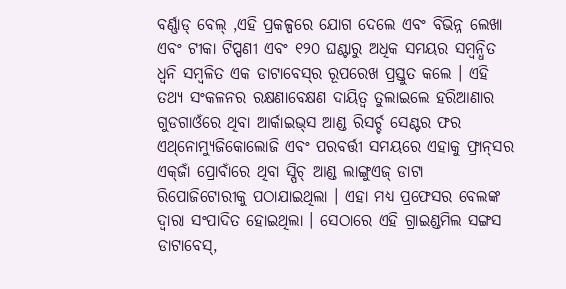ବର୍ଣ୍ଣାଡ୍‌ ବେଲ୍ ,ଏହି ପ୍ରକଳ୍ପରେ ଯୋଗ ଦେଲେ ଏବଂ ବିଭିନ୍ନ ଲେଖା ଏବଂ ଟୀକା ଟିପ୍ପଣୀ ଏବଂ ୧୨୦ ଘଣ୍ଟାରୁ ଅଧିକ ସମୟର ସମ୍ବନ୍ଧିତ ଧ୍ୱନି ସମ୍ବଳିତ ଏକ ଡାଟାବେସ୍‌ର ରୂପରେଖ ପ୍ରସ୍ତୁତ କଲେ । ଏହି ତଥ୍ୟ ସଂକଳନର ରକ୍ଷଣାବେକ୍ଷଣ ଦାୟିତ୍ୱ ତୁଲାଇଲେ ହରିଆଣାର ଗୁଡଗାଓଁରେ ଥିବା ଆର୍କାଇଭ୍‌ସ ଆଣ୍ଡ ରିସର୍ଚ୍ଚ ସେଣ୍ଟର ଫର ଏଥ୍‌ନୋମ୍ୟୁଜିକୋଲୋଜି ଏବଂ ପରବର୍ତ୍ତୀ ସମୟରେ ଏହାକୁ ଫ୍ରାନ୍‌ସର ଏକ୍‌ଜାଁ ପ୍ରୋବାଁରେ ଥିବା ସ୍ପିଚ୍‌ ଆଣ୍ଡ ଲାଙ୍ଗୁଏଜ୍ ଡାଟା ରିପୋଜିଟୋରୀକୁ ପଠାଯାଇଥିଲା । ଏହା ମଧ୍ୟ ପ୍ରଫେସର ବେଲଙ୍କ ଦ୍ୱାରା ସଂପାଦିତ ହୋଇଥିଲା । ସେଠାରେ ଏହି ଗ୍ରାଇଣ୍ଡମିଲ ସଙ୍ଗସ ଡାଟାବେସ୍‌,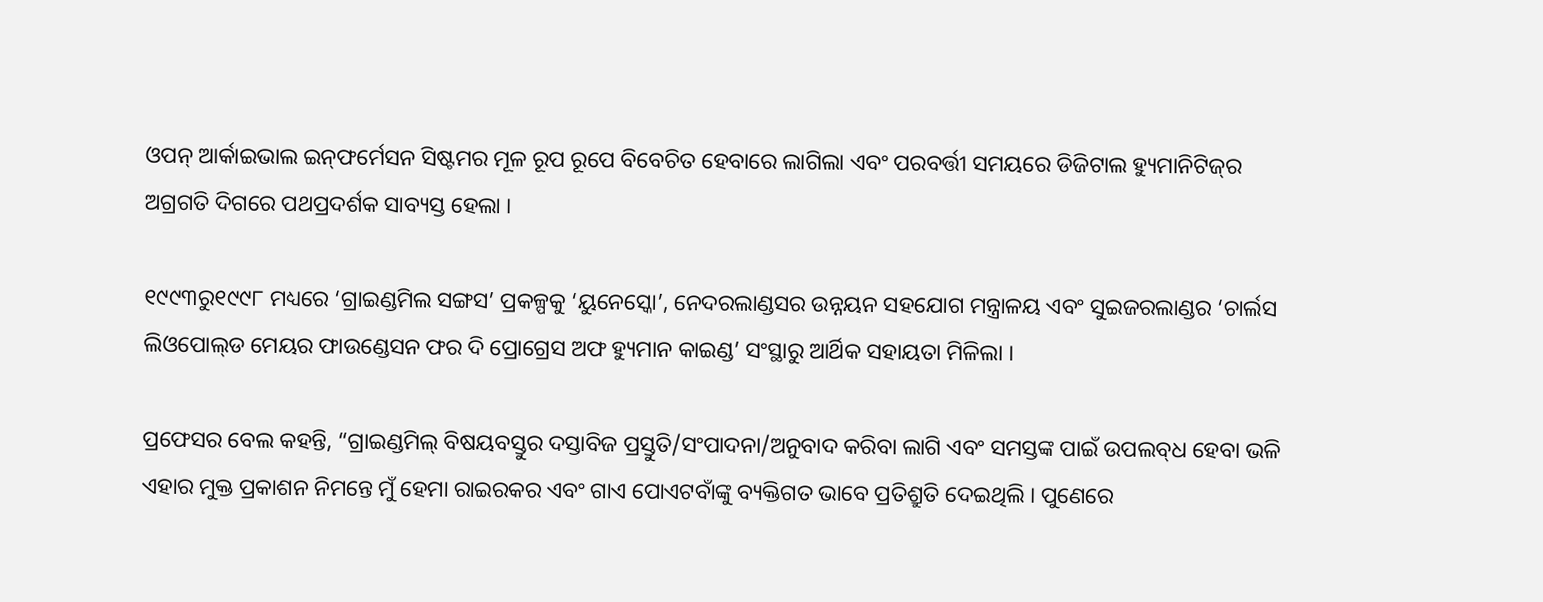ଓପନ୍‌ ଆର୍କାଇଭାଲ ଇନ୍‌ଫର୍ମେସନ ସିଷ୍ଟମର ମୂଳ ରୂପ ରୂପେ ବିବେଚିତ ହେବାରେ ଲାଗିଲା ଏବଂ ପରବର୍ତ୍ତୀ ସମୟରେ ଡିଜିଟାଲ ହ୍ୟୁମାନିଟିଜ୍‌ର ଅଗ୍ରଗତି ଦିଗରେ ପଥପ୍ରଦର୍ଶକ ସାବ୍ୟସ୍ତ ହେଲା ।

୧୯୯୩ରୁ୧୯୯୮ ମଧ୍ୟରେ ‘ଗ୍ରାଇଣ୍ଡମିଲ ସଙ୍ଗସ’ ପ୍ରକଳ୍ପକୁ ‘ୟୁନେସ୍କୋ’, ନେଦରଲାଣ୍ଡସର ଉନ୍ନୟନ ସହଯୋଗ ମନ୍ତ୍ରାଳୟ ଏବଂ ସୁଇଜରଲାଣ୍ଡର ‘ଚାର୍ଲସ ଲିଓପୋଲ୍‌ଡ ମେୟର ଫାଉଣ୍ଡେସନ ଫର ଦି ପ୍ରୋଗ୍ରେସ ଅଫ ହ୍ୟୁମାନ କାଇଣ୍ଡ’ ସଂସ୍ଥାରୁ ଆର୍ଥିକ ସହାୟତା ମିଳିଲା ।

ପ୍ରଫେସର ବେଲ କହନ୍ତି, “ଗ୍ରାଇଣ୍ଡମିଲ୍‌ ବିଷୟବସ୍ତୁର ଦସ୍ତାବିଜ ପ୍ରସ୍ତୁତି/ସଂପାଦନା/ଅନୁବାଦ କରିବା ଲାଗି ଏବଂ ସମସ୍ତଙ୍କ ପାଇଁ ଉପଲବ୍‌ଧ ହେବା ଭଳି ଏହାର ମୁକ୍ତ ପ୍ରକାଶନ ନିମନ୍ତେ ମୁଁ ହେମା ରାଇରକର ଏବଂ ଗାଏ ପୋଏଟବାଁଙ୍କୁ ବ୍ୟକ୍ତିଗତ ଭାବେ ପ୍ରତିଶ୍ରୁତି ଦେଇଥିଲି । ପୁଣେରେ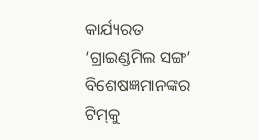କାର୍ଯ୍ୟରତ ‘ଗ୍ରାଇଣ୍ଡମିଲ ସଙ୍ଗ’ ବିଶେଷଜ୍ଞମାନଙ୍କର ଟିମ୍‌କୁ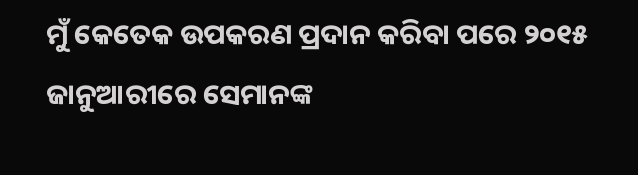ମୁଁ କେତେକ ଉପକରଣ ପ୍ରଦାନ କରିବା ପରେ ୨୦୧୫ ଜାନୁଆରୀରେ ସେମାନଙ୍କ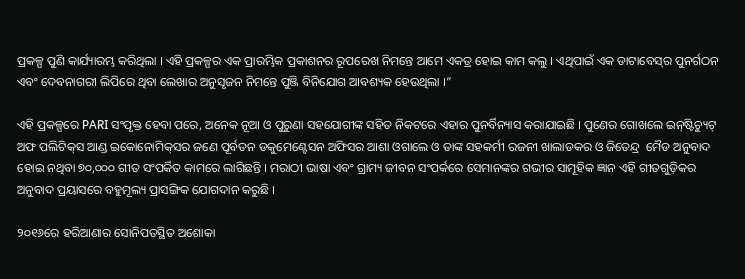ପ୍ରକଳ୍ପ ପୁଣି କାର୍ଯ୍ୟାରମ୍ଭ କରିଥିଲା । ଏହି ପ୍ରକଳ୍ପର ଏକ ପ୍ରାରମ୍ଭିକ ପ୍ରକାଶନର ରୂପରେଖ ନିମନ୍ତେ ଆମେ ଏକତ୍ର ହୋଇ କାମ କଲୁ । ଏଥିପାଇଁ ଏକ ଡାଟାବେସ୍‌ର ପୁନର୍ଗଠନ ଏବଂ ଦେବନାଗରୀ ଲିପିରେ ଥିବା ଲେଖାର ଅନୁସୃଜନ ନିମନ୍ତେ ପୁଞ୍ଜି ବିନିଯୋଗ ଆବଶ୍ୟକ ହେଉଥିଲା ।”

ଏହି ପ୍ରକଳ୍ପରେ PARI ସଂପୃକ୍ତ ହେବା ପରେ, ଅନେକ ନୂଆ ଓ ପୁରୁଣା ସହଯୋଗୀଙ୍କ ସହିତ ନିକଟରେ ଏହାର ପୁନର୍ବିନ୍ୟାସ କରାଯାଇଛି । ପୁଣେର ଗୋଖଲେ ଇନ୍‌ଷ୍ଟିଚ୍ୟୁଟ୍‌ ଅଫ ପଲିଟିକ୍‌ସ ଆଣ୍ଡ ଇକୋନୋମିକ୍‌ସର ଜଣେ ପୂର୍ବତନ ଡକୁମେଣ୍ଟେସନ ଅଫିସର ଆଶା ଓଗାଲେ ଓ ତାଙ୍କ ସହକର୍ମୀ ରଜନୀ ଖାଲାଡକର ଓ ଜିତେନ୍ଦ୍ର  ମୈଡ ଅନୁବାଦ ହୋଇ ନଥିବା ୭୦,୦୦୦ ଗୀତ ସଂପର୍କିତ କାମରେ ଲାଗିଛନ୍ତି । ମରାଠୀ ଭାଷା ଏବଂ ଗ୍ରାମ୍ୟ ଜୀବନ ସଂପର୍କରେ ସେମାନଙ୍କର ଗଭୀର ସାମୂହିକ ଜ୍ଞାନ ଏହି ଗୀତଗୁଡ଼ିକର ଅନୁବାଦ ପ୍ରୟାସରେ ବହୁମୂଲ୍ୟ ପ୍ରାସଙ୍ଗିକ ଯୋଗଦାନ କରୁଛି ।

୨୦୧୬ରେ ହରିଆଣାର ସୋନିପତସ୍ଥିତ ଅଶୋକା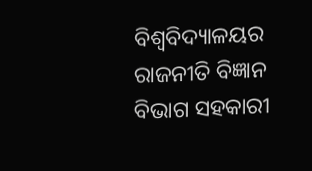ବିଶ୍ୱବିଦ୍ୟାଳୟର ରାଜନୀତି ବିଜ୍ଞାନ ବିଭାଗ ସହକାରୀ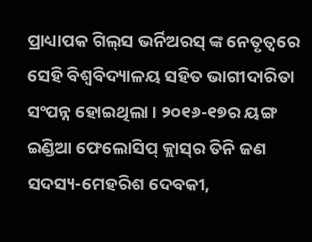ପ୍ରାଧ୍ୟାପକ ଗିଲ୍‌ସ ଭର୍ନିଅରସ୍‌ ଙ୍କ ନେତୃତ୍ୱରେ ସେହି ବିଶ୍ୱବିଦ୍ୟାଳୟ ସହିତ ଭାଗୀଦାରିତା ସଂପନ୍ନ ହୋଇଥିଲା । ୨୦୧୬-୧୭ର ୟଙ୍ଗ ଇଣ୍ଡିଆ ଫେଲୋସିପ୍‌ କ୍ଲାସ୍‌ର ତିନି ଜଣ ସଦସ୍ୟ-ମେହରିଶ ଦେବକୀ,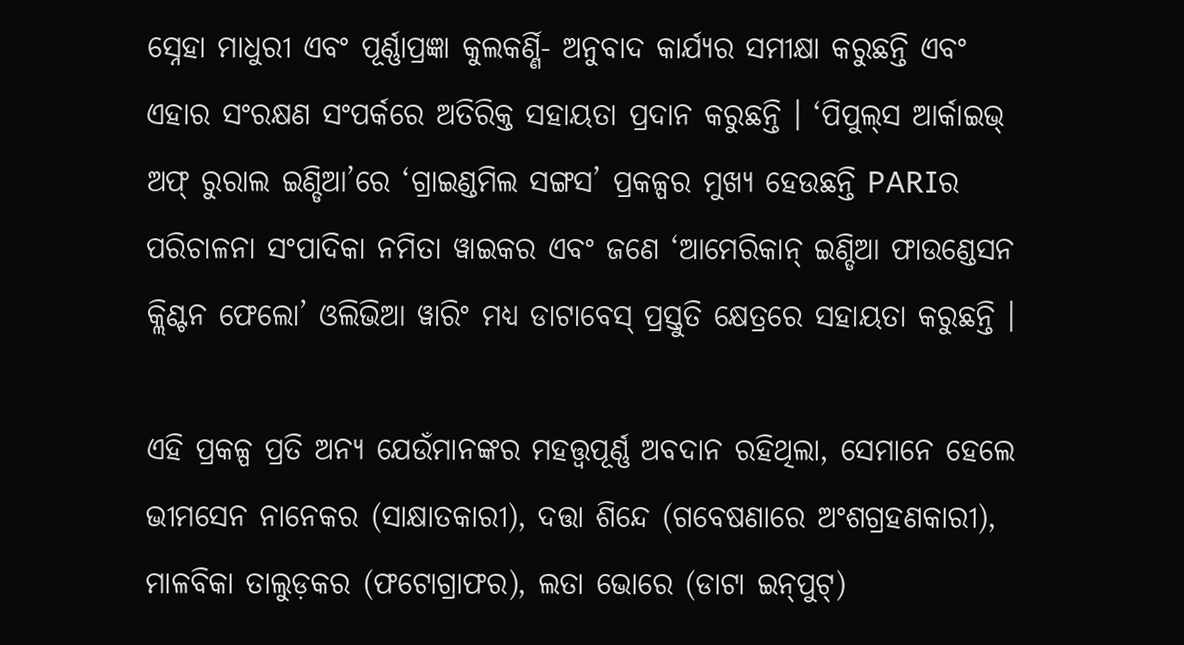ସ୍ନେହା ମାଧୁରୀ ଏବଂ ପୂର୍ଣ୍ଣାପ୍ରଜ୍ଞା କୁଲକର୍ଣ୍ଣି- ଅନୁବାଦ କାର୍ଯ୍ୟର ସମୀକ୍ଷା କରୁଛନ୍ତି ଏବଂ ଏହାର ସଂରକ୍ଷଣ ସଂପର୍କରେ ଅତିରିକ୍ତ ସହାୟତା ପ୍ରଦାନ କରୁଛନ୍ତି । ‘ପିପୁଲ୍‌ସ ଆର୍କାଇଭ୍‌ ଅଫ୍‌ ରୁରାଲ ଇଣ୍ଡିଆ’ରେ ‘ଗ୍ରାଇଣ୍ଡମିଲ ସଙ୍ଗସ’ ପ୍ରକଳ୍ପର ମୁଖ୍ୟ ହେଉଛନ୍ତି PARIର ପରିଚାଳନା ସଂପାଦିକା ନମିତା ୱାଇକର ଏବଂ ଜଣେ ‘ଆମେରିକାନ୍‌ ଇଣ୍ଡିଆ ଫାଉଣ୍ଡେସନ କ୍ଲିଣ୍ଟନ ଫେଲୋ’ ଓଲିଭିଆ ୱାରିଂ ମଧ୍ୟ ଡାଟାବେସ୍‌ ପ୍ରସ୍ତୁତି କ୍ଷେତ୍ରରେ ସହାୟତା କରୁଛନ୍ତି ।

ଏହି ପ୍ରକଳ୍ପ ପ୍ରତି ଅନ୍ୟ ଯେଉଁମାନଙ୍କର ମହତ୍ତ୍ୱପୂର୍ଣ୍ଣ ଅବଦାନ ରହିଥିଲା, ସେମାନେ ହେଲେ ଭୀମସେନ ନାନେକର (ସାକ୍ଷାତକାରୀ), ଦତ୍ତା ଶିନ୍ଦେ (ଗବେଷଣାରେ ଅଂଶଗ୍ରହଣକାରୀ), ମାଳବିକା ତାଲୁଡ଼କର (ଫଟୋଗ୍ରାଫର), ଲତା ଭୋରେ (ଡାଟା ଇନ୍‌ପୁଟ୍‌)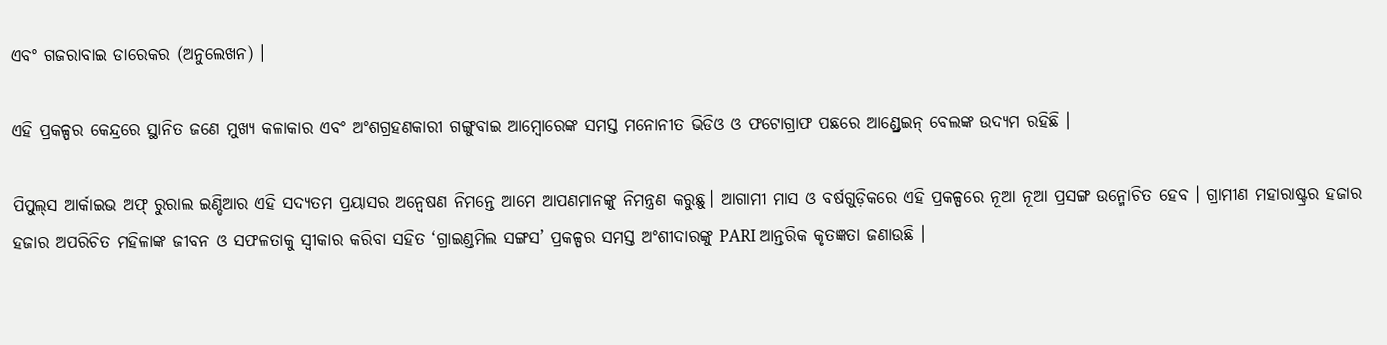ଏବଂ ଗଜରାବାଇ ଡାରେକର (ଅନୁଲେଖନ) ।

ଏହି ପ୍ରକଳ୍ପର କେନ୍ଦ୍ରରେ ସ୍ଥାନିତ ଜଣେ ମୁଖ୍ୟ କଳାକାର ଏବଂ ଅଂଶଗ୍ରହଣକାରୀ ଗଙ୍ଗୁବାଇ ଆମ୍ବୋରେଙ୍କ ସମସ୍ତ ମନୋନୀତ ଭିଡିଓ ଓ ଫଟୋଗ୍ରାଫ ପଛରେ ଆଣ୍ଡ୍ରେଇନ୍‌ ବେଲଙ୍କ ଉଦ୍ୟମ ରହିଛି ।

ପିପୁଲ୍‌ସ ଆର୍କାଇଭ ଅଫ୍‌ ରୁରାଲ ଇଣ୍ଡିଆର ଏହି ସଦ୍ୟତମ ପ୍ରୟାସର ଅନ୍ୱେଷଣ ନିମନ୍ତେ ଆମେ ଆପଣମାନଙ୍କୁ ନିମନ୍ତ୍ରଣ କରୁଛୁ। ଆଗାମୀ ମାସ ଓ ବର୍ଷଗୁଡ଼ିକରେ ଏହି ପ୍ରକଳ୍ପରେ ନୂଆ ନୂଆ ପ୍ରସଙ୍ଗ ଉନ୍ମୋଚିତ ହେବ । ଗ୍ରାମୀଣ ମହାରାଷ୍ଟ୍ରର ହଜାର ହଜାର ଅପରିଚିତ ମହିଳାଙ୍କ ଜୀବନ ଓ ସଫଳତାକୁ ସ୍ୱୀକାର କରିବା ସହିତ ‘ଗ୍ରାଇଣ୍ଡମିଲ ସଙ୍ଗସ’ ପ୍ରକଳ୍ପର ସମସ୍ତ ଅଂଶୀଦାରଙ୍କୁ PARI ଆନ୍ତରିକ କୃତଜ୍ଞତା ଜଣାଉଛି ।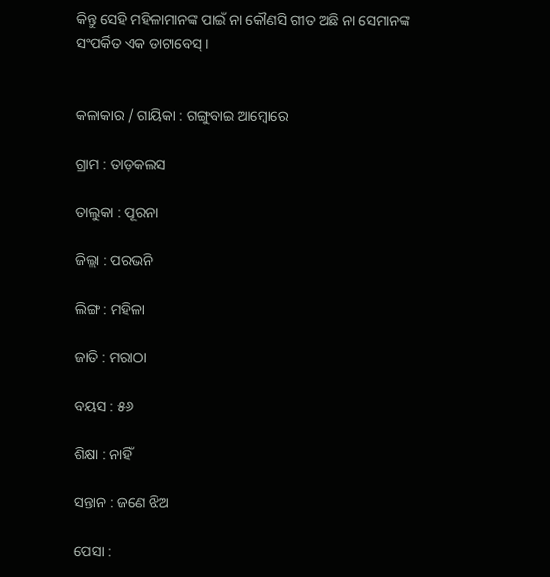କିନ୍ତୁ ସେହି ମହିଳାମାନଙ୍କ ପାଇଁ ନା କୌଣସି ଗୀତ ଅଛି ନା ସେମାନଙ୍କ ସଂପର୍କିତ ଏକ ଡାଟାବେସ୍‌ ।


କଳାକାର / ଗାୟିକା : ଗଙ୍ଗୁବାଇ ଆମ୍ବୋରେ

ଗ୍ରାମ : ତାଡ଼କଲସ

ତାଲୁକା : ପୂରନା

ଜିଲ୍ଲା : ପରଭନି

ଲିଙ୍ଗ : ମହିଳା

ଜାତି : ମରାଠା

ବୟସ : ୫୬

ଶିକ୍ଷା : ନାହିଁ

ସନ୍ତାନ : ଜଣେ ଝିଅ

ପେସା :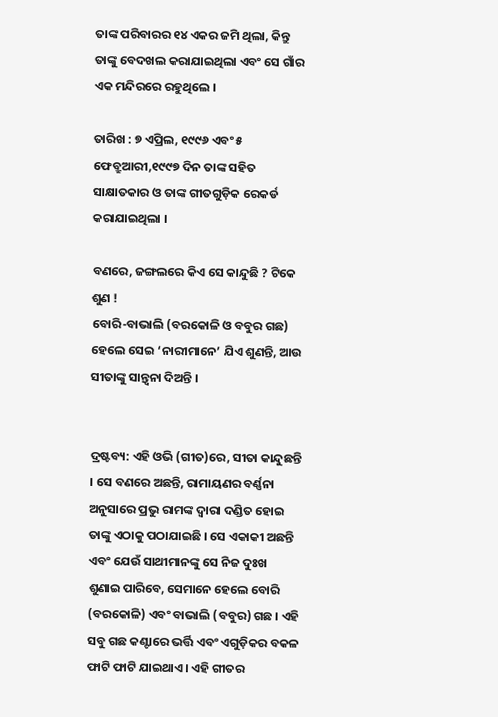ତାଙ୍କ ପରିବାରର ୧୪ ଏକର ଜମି ଥିଲା, କିନ୍ତୁ ତାଙ୍କୁ ବେଦଖଲ କରାଯାଇଥିଲା ଏବଂ ସେ ଗାଁର ଏକ ମନ୍ଦିରରେ ରହୁଥିଲେ ।

ତାରିଖ : ୭ ଏପ୍ରିଲ, ୧୯୯୬ ଏବଂ ୫ ଫେବ୍ରୁଆରୀ,୧୯୯୭ ଦିନ ତାଙ୍କ ସହିତ ସାକ୍ଷାତକାର ଓ ତାଙ୍କ ଗୀତଗୁଡ଼ିକ ରେକର୍ଡ କରାଯାଇଥିଲା ।

ବଣରେ, ଜଙ୍ଗଲରେ କିଏ ସେ କାନ୍ଦୁଛି ? ଟିକେ ଶୁଣ !
ବୋରି-ବାଭାଲି (ବରକୋଳି ଓ ବବୁର ଗଛ) ହେଲେ ସେଇ ‘ନାରୀମାନେ’ ଯିଏ ଶୁଣନ୍ତି, ଆଉ ସୀତାଙ୍କୁ ସାନ୍ତ୍ୱନା ଦିଅନ୍ତି ।


ଦ୍ରଷ୍ଟବ୍ୟ: ଏହି ଓଭି (ଗୀତ)ରେ, ସୀତା କାନ୍ଦୁଛନ୍ତି । ସେ ବଣରେ ଅଛନ୍ତି, ରାମାୟଣର ବର୍ଣ୍ଣନା ଅନୁସାରେ ପ୍ରଭୁ ରାମଙ୍କ ଦ୍ୱାରା ଦଣ୍ଡିତ ହୋଇ ତାଙ୍କୁ ଏଠାକୁ ପଠାଯାଇଛି । ସେ ଏକାକୀ ଅଛନ୍ତି ଏବଂ ଯେଉଁ ସାଥୀମାନଙ୍କୁ ସେ ନିଜ ଦୁଃଖ ଶୁଣାଇ ପାରିବେ, ସେମାନେ ହେଲେ ବୋରି (ବରକୋଳି) ଏବଂ ବାଭାଲି (ବବୁର) ଗଛ । ଏହି ସବୁ ଗଛ କଣ୍ଟାରେ ଭର୍ତ୍ତି ଏବଂ ଏଗୁଡ଼ିକର ବକଳ ଫାଟି ଫାଟି ଯାଇଥାଏ। ଏହି ଗୀତର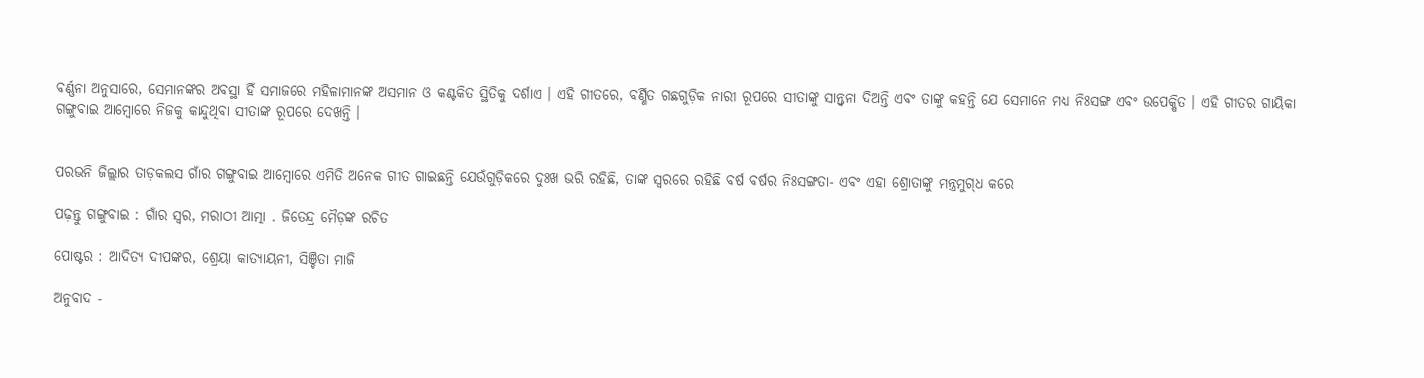ବର୍ଣ୍ଣନା ଅନୁସାରେ, ସେମାନଙ୍କର ଅବସ୍ଥା ହିଁ ସମାଜରେ ମହିଳାମାନଙ୍କ ଅସମାନ ଓ କଣ୍ଟକିତ ସ୍ଥିତିକୁ ଦର୍ଶାଏ । ଏହି ଗୀତରେ, ବର୍ଣ୍ଣିତ ଗଛଗୁଡ଼ିକ ନାରୀ ରୂପରେ ସୀତାଙ୍କୁ ସାନ୍ତ୍ୱନା ଦିଅନ୍ତି ଏବଂ ତାଙ୍କୁ କହନ୍ତି ଯେ ସେମାନେ ମଧ୍ୟ ନିଃସଙ୍ଗ ଏବଂ ଉପେକ୍ଷିତ । ଏହି ଗୀତର ଗାୟିକା ଗଙ୍ଗୁବାଇ ଆମ୍ବୋରେ ନିଜକୁ କାନ୍ଦୁଥିବା ସୀତାଙ୍କ ରୂପରେ ଦେଖନ୍ତି ।


ପରଭନି ଜିଲ୍ଲାର ତାଡ଼କଲସ ଗାଁର ଗଙ୍ଗୁବାଇ ଆମ୍ବୋରେ ଏମିତି ଅନେକ ଗୀତ ଗାଇଛନ୍ତି ଯେଉଁଗୁଡ଼ିକରେ ଦୁଃଖ ଭରି ରହିଛି, ତାଙ୍କ ସ୍ୱରରେ ରହିଛି ବର୍ଷ ବର୍ଷର ନିଃସଙ୍ଗତା- ଏବଂ ଏହା ଶ୍ରୋତାଙ୍କୁ ମନ୍ତ୍ରମୁଗ୍‌ଧ କରେ

ପଢ଼ନ୍ତୁ ଗଙ୍ଗୁବାଇ : ଗାଁର ସ୍ୱର, ମରାଠୀ ଆତ୍ମା . ଜିତେନ୍ଦ୍ର ମୈଡ଼ଙ୍କ ରଚିତ

ପୋଷ୍ଟର : ଆଦିତ୍ୟ ଦୀପଙ୍କର, ଶ୍ରେୟା କାତ୍ୟାୟନୀ, ସିଞ୍ଚିତା ମାଜି

ଅନୁବାଦ -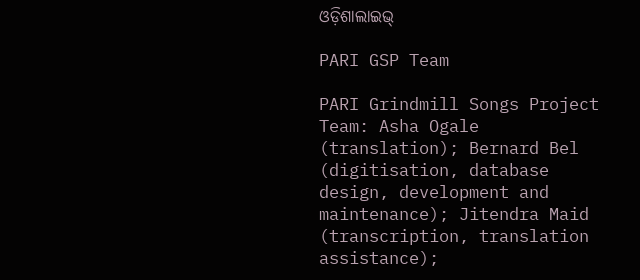ଓଡ଼ିଶାଲାଇଭ୍‍

PARI GSP Team

PARI Grindmill Songs Project Team: Asha Ogale (translation); Bernard Bel (digitisation, database design, development and maintenance); Jitendra Maid (transcription, translation assistance);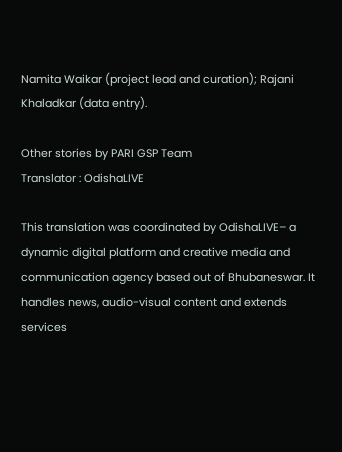Namita Waikar (project lead and curation); Rajani Khaladkar (data entry).

Other stories by PARI GSP Team
Translator : OdishaLIVE

This translation was coordinated by OdishaLIVE– a dynamic digital platform and creative media and communication agency based out of Bhubaneswar. It handles news, audio-visual content and extends services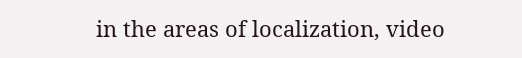in the areas of localization, video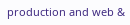production and web &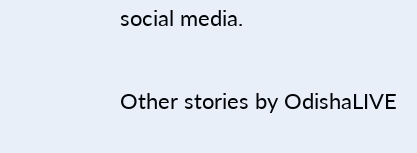social media.

Other stories by OdishaLIVE